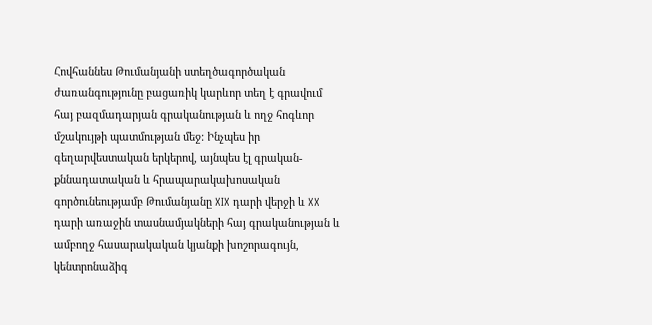Հովհաննես Թումանյանի ստեղծագործական ժառանգությունը բացառիկ կարևոր տեղ է գրավում հայ բազմադարյան գրականության և ողջ հոգևոր մշակույթի պատմության մեջ: Ինչպես իր գեղարվեստական երկերով, այնպես էլ գրական- քննադատական և հրապարակախոսական գործունեությամբ Թումանյանը XIX դարի վերջի և XX դարի առաջին տասնամյակների հայ գրականության և ամբողջ հասարակական կյանքի խոշորագույն, կենտրոնաձիգ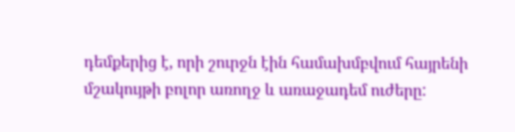դեմքերից է, որի շուրջն էին համախմբվում հայրենի մշակույթի բոլոր առողջ և առաջադեմ ուժերը: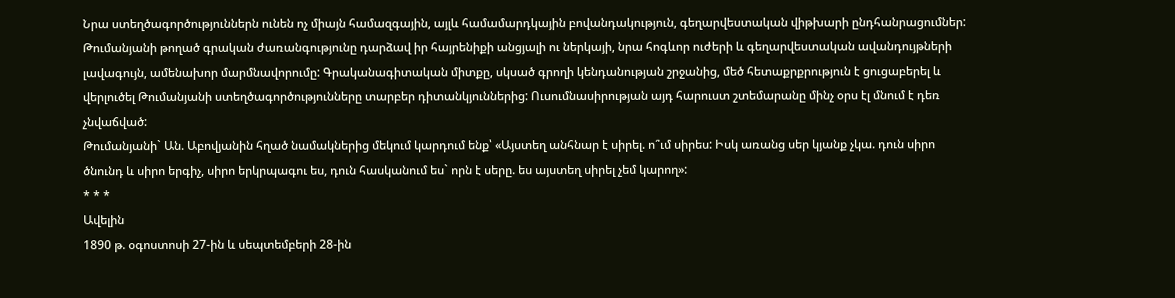Նրա ստեղծագործություններն ունեն ոչ միայն համազգային, այլև համամարդկային բովանդակություն, գեղարվեստական վիթխարի ընդհանրացումներ: Թումանյանի թողած գրական ժառանգությունը դարձավ իր հայրենիքի անցյալի ու ներկայի, նրա հոգևոր ուժերի և գեղարվեստական ավանդույթների լավագույն, ամենախոր մարմնավորումը: Գրականագիտական միտքը, սկսած գրողի կենդանության շրջանից, մեծ հետաքրքրություն է ցուցաբերել և վերլուծել Թումանյանի ստեղծագործությունները տարբեր դիտանկյուններից: Ուսումնասիրության այդ հարուստ շտեմարանը մինչ օրս էլ մնում է դեռ չնվաճված:
Թումանյանի` Ան. Աբովյանին հղած նամակներից մեկում կարդում ենք՝ «Այստեղ անհնար է սիրել. ո՞ւմ սիրես: Իսկ առանց սեր կյանք չկա. դուն սիրո ծնունդ և սիրո երգիչ, սիրո երկրպագու ես, դուն հասկանում ես` որն է սերը. ես այստեղ սիրել չեմ կարող»:
* * *
Ավելին
1890 թ. օգոստոսի 27-ին և սեպտեմբերի 28-ին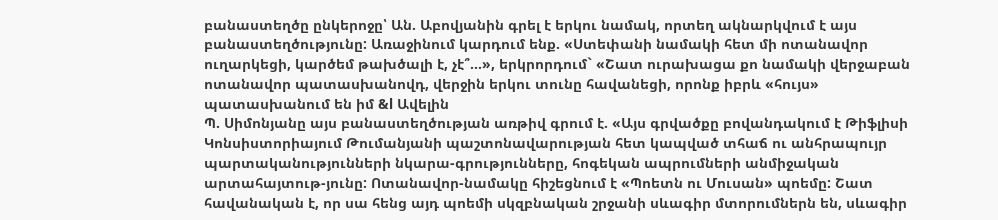բանաստեղծը ընկերոջը՝ Ան. Աբովյանին գրել է երկու նամակ, որտեղ ակնարկվում է այս բանաստեղծությունը: Առաջինում կարդում ենք. «Ստեփանի նամակի հետ մի ոտանավոր ուղարկեցի, կարծեմ թախծալի է, չէ՞...», երկրորդում` «Շատ ուրախացա քո նամակի վերջաբան ոտանավոր պատասխանովդ, վերջին երկու տունը հավանեցի, որոնք իբրև «հույս» պատասխանում են իմ &l Ավելին
Պ. Սիմոնյանը այս բանաստեղծության առթիվ գրում է. «Այս գրվածքը բովանդակում է Թիֆլիսի Կոնսիստորիայում Թումանյանի պաշտոնավարության հետ կապված տհաճ ու անհրապույր պարտականությունների նկարա-գրությունները, հոգեկան ապրումների անմիջական արտահայտութ-յունը: Ոտանավոր-նամակը հիշեցնում է «Պոետն ու Մուսան» պոեմը: Շատ հավանական է, որ սա հենց այդ պոեմի սկզբնական շրջանի սևագիր մտորումներն են, սևագիր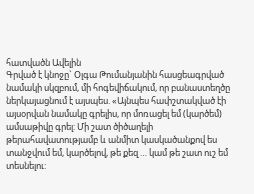հատվածն Ավելին
Գրված է կնոջը` Օլգա Թումանյանին հասցեագրված նամակի սկզբում, մի հոգեվիճակում, որ բանաստեղծը ներկայացնում է այսպես. «Այնպես հափշտակված էի այսօրվան նամակը գրելիս, որ մոռացել եմ (կարծեմ) ամսաթիվը գրել: Մի շատ ծիծաղելի թերահավատությամբ և անմիտ կասկածանքով ես տանջվում եմ, կարծելով, թե քեզ … կամ թե շատ ուշ եմ տեսնելու: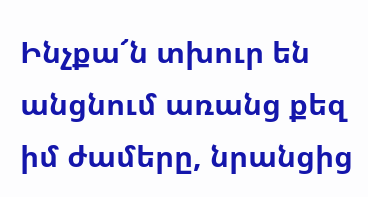Ինչքա՜ն տխուր են անցնում առանց քեզ իմ ժամերը, նրանցից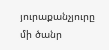յուրաքանչյուրը մի ծանր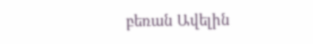բեռան Ավելին